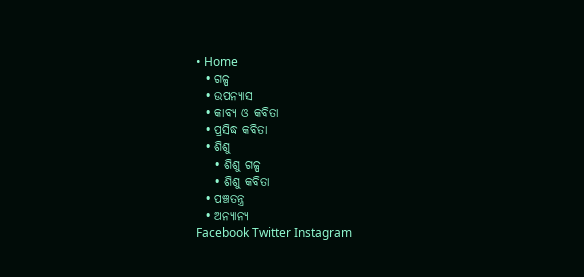• Home
  • ଗଳ୍ପ
  • ଉପନ୍ୟାସ
  • କାବ୍ୟ ଓ କବିତା
  • ପ୍ରସିଦ୍ଧ କବିତା
  • ଶିଶୁ
    • ଶିଶୁ ଗଳ୍ପ
    • ଶିଶୁ କବିତା
  • ପଞ୍ଚତନ୍ତ୍ର
  • ଅନ୍ୟାନ୍ୟ
Facebook Twitter Instagram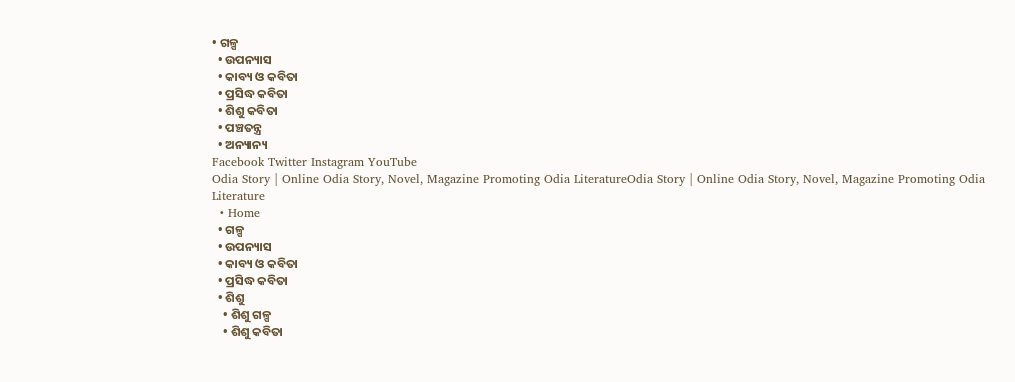• ଗଳ୍ପ
  • ଉପନ୍ୟାସ
  • କାବ୍ୟ ଓ କବିତା
  • ପ୍ରସିଦ୍ଧ କବିତା
  • ଶିଶୁ କବିତା
  • ପଞ୍ଚତନ୍ତ୍ର
  • ଅନ୍ୟାନ୍ୟ
Facebook Twitter Instagram YouTube
Odia Story | Online Odia Story, Novel, Magazine Promoting Odia LiteratureOdia Story | Online Odia Story, Novel, Magazine Promoting Odia Literature
  • Home
  • ଗଳ୍ପ
  • ଉପନ୍ୟାସ
  • କାବ୍ୟ ଓ କବିତା
  • ପ୍ରସିଦ୍ଧ କବିତା
  • ଶିଶୁ
    • ଶିଶୁ ଗଳ୍ପ
    • ଶିଶୁ କବିତା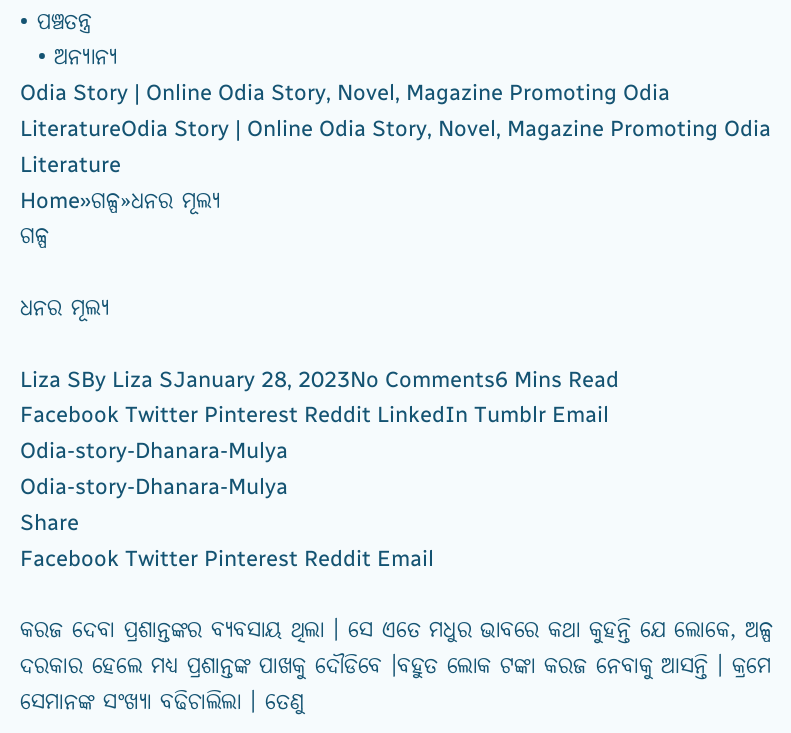• ପଞ୍ଚତନ୍ତ୍ର
  • ଅନ୍ୟାନ୍ୟ
Odia Story | Online Odia Story, Novel, Magazine Promoting Odia LiteratureOdia Story | Online Odia Story, Novel, Magazine Promoting Odia Literature
Home»ଗଳ୍ପ»ଧନର ମୂଲ୍ୟ
ଗଳ୍ପ

ଧନର ମୂଲ୍ୟ

Liza SBy Liza SJanuary 28, 2023No Comments6 Mins Read
Facebook Twitter Pinterest Reddit LinkedIn Tumblr Email
Odia-story-Dhanara-Mulya
Odia-story-Dhanara-Mulya
Share
Facebook Twitter Pinterest Reddit Email

କରଜ ଦେବା ପ୍ରଶାନ୍ତଙ୍କର ବ୍ୟବସାୟ ଥିଲା । ସେ ଏତେ ମଧୁର ଭାବରେ କଥା କୁହନ୍ତି ଯେ ଲୋକେ, ଅଳ୍ପ ଦରକାର ହେଲେ ମଧ୍ୟ ପ୍ରଶାନ୍ତଙ୍କ ପାଖକୁ ଦୌଡିବେ ।ବହୁତ ଲୋକ ଟଙ୍କା କରଜ ନେବାକୁ ଆସନ୍ତି । କ୍ରମେ ସେମାନଙ୍କ ସଂଖ୍ୟା ବଢିଚାଲିଲା । ତେଣୁ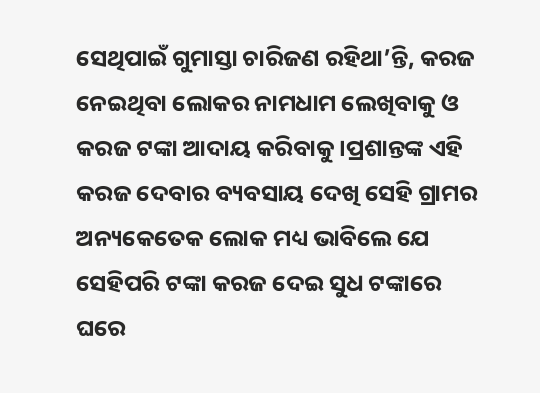ସେଥିପାଇଁ ଗୁମାସ୍ତା ଚାରିଜଣ ରହିଥା’ନ୍ତି, କରଜ ନେଇଥିବା ଲୋକର ନାମଧାମ ଲେଖିବାକୁ ଓ କରଜ ଟଙ୍କା ଆଦାୟ କରିବାକୁ ।ପ୍ରଶାନ୍ତଙ୍କ ଏହି କରଜ ଦେବାର ବ୍ୟବସାୟ ଦେଖି ସେହି ଗ୍ରାମର ଅନ୍ୟକେତେକ ଲୋକ ମଧ୍ୟ ଭାବିଲେ ଯେ ସେହିପରି ଟଙ୍କା କରଜ ଦେଇ ସୁଧ ଟଙ୍କାରେ ଘରେ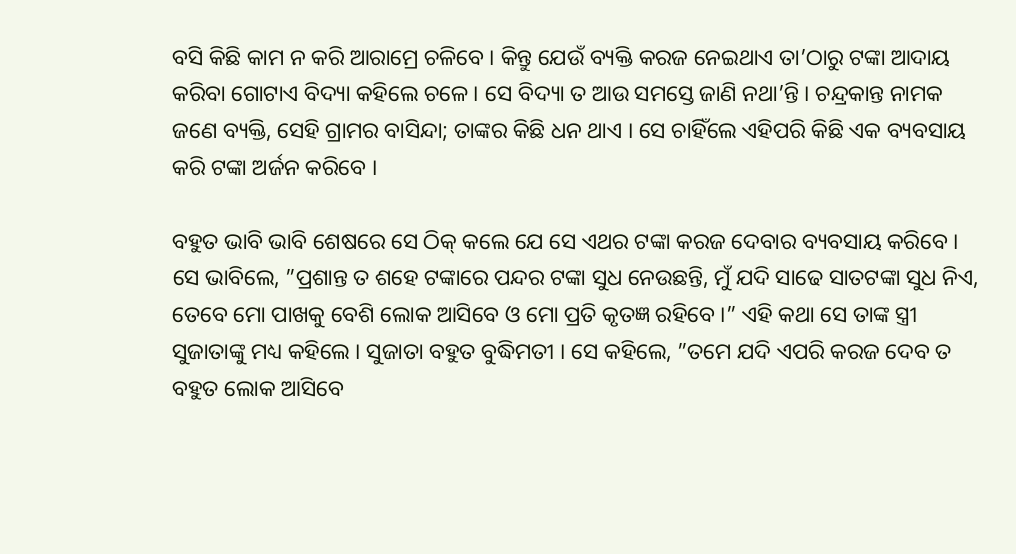ବସି କିଛି କାମ ନ କରି ଆରାମ୍ରେ ଚଳିବେ । କିନ୍ତୁ ଯେଉଁ ବ୍ୟକ୍ତି କରଜ ନେଇଥାଏ ତା’ଠାରୁ ଟଙ୍କା ଆଦାୟ କରିବା ଗୋଟାଏ ବିଦ୍ୟା କହିଲେ ଚଳେ । ସେ ବିଦ୍ୟା ତ ଆଉ ସମସ୍ତେ ଜାଣି ନଥା’ନ୍ତି । ଚନ୍ଦ୍ରକାନ୍ତ ନାମକ ଜଣେ ବ୍ୟକ୍ତି, ସେହି ଗ୍ରାମର ବାସିନ୍ଦା; ତାଙ୍କର କିଛି ଧନ ଥାଏ । ସେ ଚାହିଁଲେ ଏହିପରି କିଛି ଏକ ବ୍ୟବସାୟ କରି ଟଙ୍କା ଅର୍ଜନ କରିବେ ।

ବହୁତ ଭାବି ଭାବି ଶେଷରେ ସେ ଠିକ୍ କଲେ ଯେ ସେ ଏଥର ଟଙ୍କା କରଜ ଦେବାର ବ୍ୟବସାୟ କରିବେ । ସେ ଭାବିଲେ, ”ପ୍ରଶାନ୍ତ ତ ଶହେ ଟଙ୍କାରେ ପନ୍ଦର ଟଙ୍କା ସୁଧ ନେଉଛନ୍ତି, ମୁଁ ଯଦି ସାଢେ ସାତଟଙ୍କା ସୁଧ ନିଏ, ତେବେ ମୋ ପାଖକୁ ବେଶି ଲୋକ ଆସିବେ ଓ ମୋ ପ୍ରତି କୃତଜ୍ଞ ରହିବେ ।” ଏହି କଥା ସେ ତାଙ୍କ ସ୍ତ୍ରୀ ସୁଜାତାଙ୍କୁ ମଧ୍ୟ କହିଲେ । ସୁଜାତା ବହୁତ ବୁଦ୍ଧିମତୀ । ସେ କହିଲେ, ”ତମେ ଯଦି ଏପରି କରଜ ଦେବ ତ ବହୁତ ଲୋକ ଆସିବେ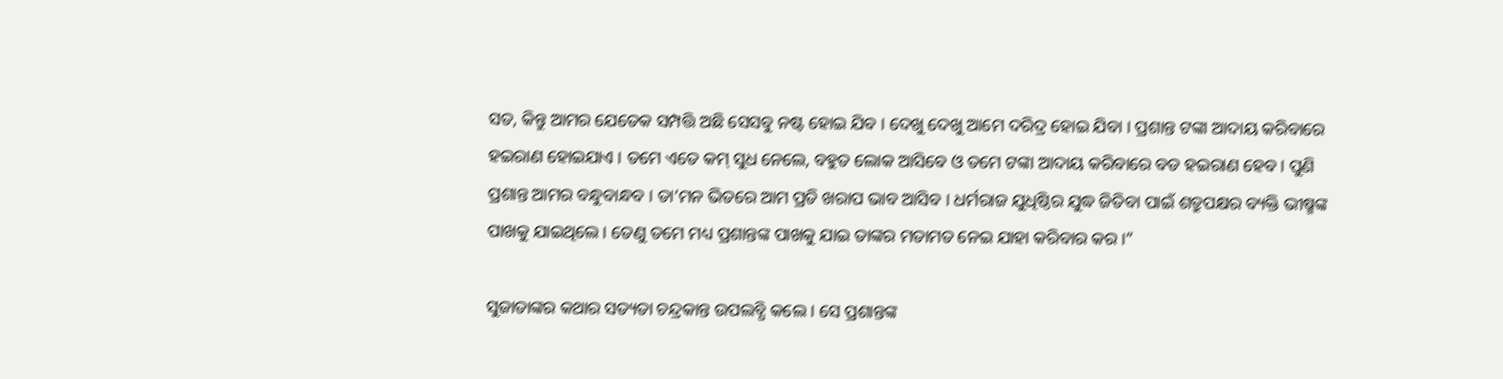ସତ, କିନ୍ତୁ ଆମର ଯେତେକ ସମ୍ପତ୍ତି ଅଛି ସେସବୁ ନଷ୍ଟ ହୋଇ ଯିବ । ଦେଖୁ ଦେଖୁ ଆମେ ଦରିଦ୍ର ହୋଇ ଯିବା । ପ୍ରଶାନ୍ତ ଟଙ୍କା ଆଦାୟ କରିବାରେ ହଇରାଣ ହୋଇଯାଏ । ତମେ ଏତେ କମ୍ ସୁଧ ନେଲେ, ବହୁତ ଲୋକ ଆସିବେ ଓ ତମେ ଟଙ୍କା ଆଦାୟ କରିବାରେ ବଡ ହଇରାଣ ହେବ । ପୁଣି ପ୍ରଶାନ୍ତ ଆମର ବନ୍ଧୁବାନ୍ଧବ । ତା’ମନ ଭିତରେ ଆମ ପ୍ରତି ଖରାପ ଭାବ ଆସିବ । ଧର୍ମରାଜ ଯୁଧିଷ୍ଠିର ଯୁଦ୍ଧ ଜିତିବା ପାଇଁ ଶତ୍ରୁପକ୍ଷର ବ୍ୟକ୍ତି ଭୀଷ୍ମଙ୍କ ପାଖକୁ ଯାଇଥିଲେ । ତେଣୁ ତମେ ମଧ୍ୟ ପ୍ରଶାନ୍ତଙ୍କ ପାଖକୁ ଯାଇ ତାଙ୍କର ମତାମତ ନେଇ ଯାହା କରିବାର କର ।”

ସୁଜାତାଙ୍କର କଥାର ସତ୍ୟତା ଚନ୍ଦ୍ରକାନ୍ତ ଉପଲବ୍ଧି କଲେ । ସେ ପ୍ରଶାନ୍ତଙ୍କ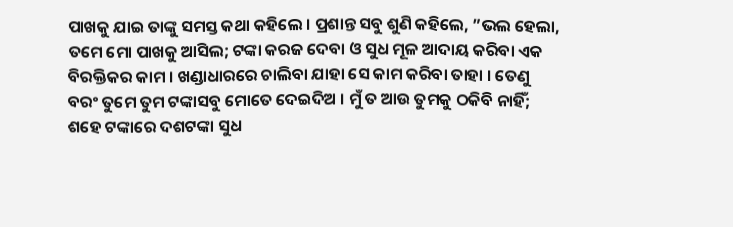ପାଖକୁ ଯାଇ ତାଙ୍କୁ ସମସ୍ତ କଥା କହିଲେ । ପ୍ରଶାନ୍ତ ସବୁ ଶୁଣି କହିଲେ, ”ଭଲ ହେଲା, ତମେ ମୋ ପାଖକୁ ଆସିଲ; ଟଙ୍କା କରଜ ଦେବା ଓ ସୁଧ ମୂଳ ଆଦାୟ କରିବା ଏକ ବିରକ୍ତିକର କାମ । ଖଣ୍ଡାଧାରରେ ଚାଲିବା ଯାହା ସେ କାମ କରିବା ତାହା । ତେଣୁ ବରଂ ତୁମେ ତୁମ ଟଙ୍କାସବୁ ମୋତେ ଦେଇଦିଅ । ମୁଁ ତ ଆଉ ତୁମକୁ ଠକିବି ନାହିଁ; ଶହେ ଟଙ୍କାରେ ଦଶଟଙ୍କା ସୁଧ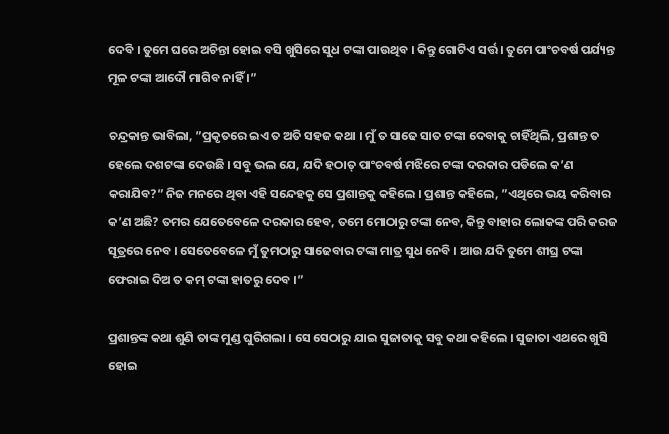ଦେବି । ତୁମେ ଘରେ ଅଚିନ୍ତା ହୋଇ ବସି ଖୁସିରେ ସୁଧ ଟଙ୍କା ପାଉଥିବ । କିନ୍ତୁ ଗୋଟିଏ ସର୍ତ୍ତ । ତୁମେ ପାଂଚବର୍ଷ ପର୍ଯ୍ୟନ୍ତ ମୂଳ ଟଙ୍କା ଆଦୌ ମାଗିବ ନାହିଁ ।”

ଚନ୍ଦ୍ରକାନ୍ତ ଭାବିଲା, ”ପ୍ରକୃତରେ ଇଏ ତ ଅତି ସହଜ କଥା । ମୁଁ ତ ସାଢେ ସାତ ଟଙ୍କା ଦେବାକୁ ଚାହିଁଥିଲି, ପ୍ରଶାନ୍ତ ତ ହେଲେ ଦଶଟଙ୍କା ଦେଉଛି । ସବୁ ଭଲ ଯେ, ଯଦି ହଠାତ୍ ପାଂଚବର୍ଷ ମଝିରେ ଟଙ୍କା ଦରକାର ପଡିଲେ କ’ଣ କରାଯିବ?” ନିଜ ମନରେ ଥିବା ଏହି ସନ୍ଦେହକୁ ସେ ପ୍ରଶାନ୍ତକୁ କହିଲେ । ପ୍ରଶାନ୍ତ କହିଲେ, ”ଏଥିରେ ଭୟ କରିବାର କ’ଣ ଅଛି? ତମର ଯେତେବେଳେ ଦରକାର ହେବ, ତମେ ମୋଠାରୁ ଟଙ୍କା ନେବ, କିନ୍ତୁ ବାହାର ଲୋକଙ୍କ ପରି କରଜ ସୂତ୍ରରେ ନେବ । ସେତେବେଳେ ମୁଁ ତୁମଠାରୁ ସାଢେବାର ଟଙ୍କା ମାତ୍ର ସୁଧ ନେବି । ଆଉ ଯଦି ତୁମେ ଶୀଘ୍ର ଟଙ୍କା ଫେରାଇ ଦିଅ ତ କମ୍ ଟଙ୍କା ହାତରୁ ଦେବ ।”

ପ୍ରଶାନ୍ତଙ୍କ କଥା ଶୁଣି ତାଙ୍କ ମୁଣ୍ଡ ଘୁରିଗଲା । ସେ ସେଠାରୁ ଯାଇ ସୁଜାତାକୁ ସବୁ କଥା କହିଲେ । ସୁଜାତା ଏଥରେ ଖୁସି ହୋଇ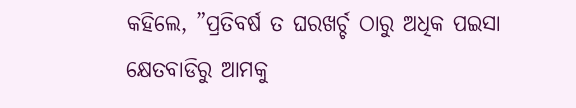କହିଲେ, ”ପ୍ରତିବର୍ଷ ତ ଘରଖର୍ଚ୍ଚ ଠାରୁ ଅଧିକ ପଇସା କ୍ଷେତବାଡିରୁ ଆମକୁ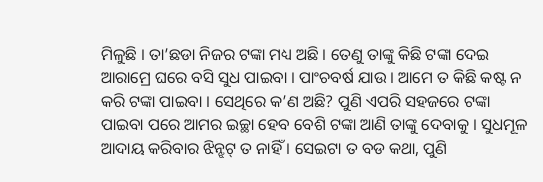ମିଳୁଛି । ତା’ଛଡା ନିଜର ଟଙ୍କା ମଧ୍ୟ ଅଛି । ତେଣୁ ତାଙ୍କୁ କିଛି ଟଙ୍କା ଦେଇ ଆରାମ୍ରେ ଘରେ ବସି ସୁଧ ପାଇବା । ପାଂଚବର୍ଷ ଯାଉ । ଆମେ ତ କିଛି କଷ୍ଟ ନ କରି ଟଙ୍କା ପାଇବା । ସେଥିରେ କ’ଣ ଅଛି? ପୁଣି ଏପରି ସହଜରେ ଟଙ୍କା ପାଇବା ପରେ ଆମର ଇଚ୍ଛା ହେବ ବେଶି ଟଙ୍କା ଆଣି ତାଙ୍କୁ ଦେବାକୁ । ସୁଧମୂଳ ଆଦାୟ କରିବାର ଝିନ୍ଝଟ୍ ତ ନାହିଁ । ସେଇଟା ତ ବଡ କଥା, ପୁଣି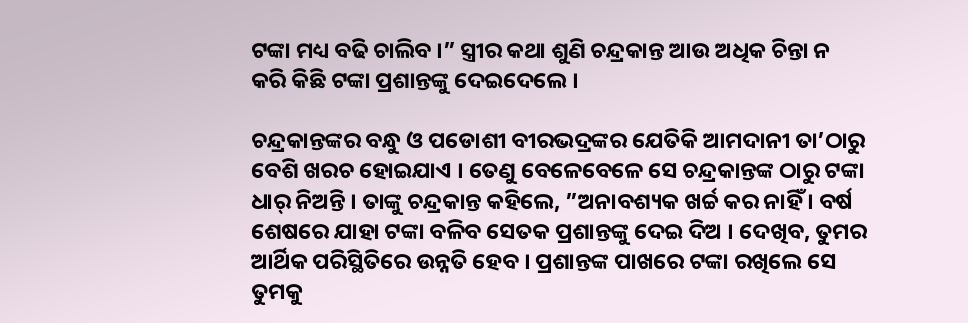ଟଙ୍କା ମଧ୍ୟ ବଢି ଚାଲିବ ।” ସ୍ତ୍ରୀର କଥା ଶୁଣି ଚନ୍ଦ୍ରକାନ୍ତ ଆଉ ଅଧିକ ଚିନ୍ତା ନ କରି କିଛି ଟଙ୍କା ପ୍ରଶାନ୍ତଙ୍କୁ ଦେଇଦେଲେ ।

ଚନ୍ଦ୍ରକାନ୍ତଙ୍କର ବନ୍ଧୁ ଓ ପଡୋଶୀ ବୀରଭଦ୍ରଙ୍କର ଯେତିକି ଆମଦାନୀ ତା’ଠାରୁ ବେଶି ଖରଚ ହୋଇଯାଏ । ତେଣୁ ବେଳେବେଳେ ସେ ଚନ୍ଦ୍ରକାନ୍ତଙ୍କ ଠାରୁ ଟଙ୍କା ଧାର୍ ନିଅନ୍ତି । ତାଙ୍କୁ ଚନ୍ଦ୍ରକାନ୍ତ କହିଲେ, ”ଅନାବଶ୍ୟକ ଖର୍ଚ୍ଚ କର ନାହିଁ । ବର୍ଷ ଶେଷରେ ଯାହା ଟଙ୍କା ବଳିବ ସେତକ ପ୍ରଶାନ୍ତଙ୍କୁ ଦେଇ ଦିଅ । ଦେଖିବ, ତୁମର ଆର୍ଥିକ ପରିସ୍ଥିତିରେ ଉନ୍ନତି ହେବ । ପ୍ରଶାନ୍ତଙ୍କ ପାଖରେ ଟଙ୍କା ରଖିଲେ ସେ ତୁମକୁ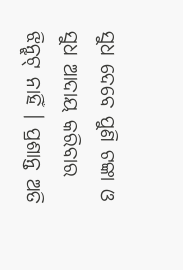ସୁଧ ଦେବେ ପୁଣି ଟଙ୍କା ଓ ସୁଧ ଆଦାୟ କରିବାର ଝିନ୍ଝଟ୍ ନାହିଁ । ପ୍ରଶାନ୍ତ ଅତି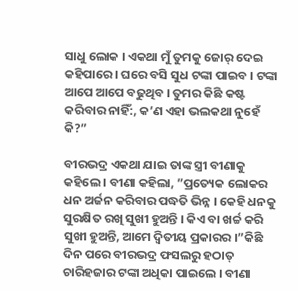ସାଧୁ ଲୋକ । ଏକଥା ମୁଁ ତୁମକୁ ଜୋର୍ ଦେଇ କହିପାରେ । ଘରେ ବସି ସୁଧ ଟଙ୍କା ପାଇବ । ଟଙ୍କା ଆପେ ଆପେ ବଢୁଥିବ । ତୁମର କିଛି କଷ୍ଟ କରିବାର ନାହିଁ:, କ’ଣ ଏହା ଭଲକଥା ନୁହେଁ କି?”

ବୀରଭଦ୍ର ଏକଥା ଯାଇ ତାଙ୍କ ସ୍ତ୍ରୀ ବୀଣାକୁ କହିଲେ । ବୀଣା କହିଲା, ”ପ୍ରତ୍ୟେକ ଲୋକର ଧନ ଅର୍ଜନ କରିବାର ପଦ୍ଧତି ଭିନ୍ନ । କେହି ଧନକୁ ସୁରକ୍ଷିତ ରଖି ସୁଖୀ ହୁଅନ୍ତି । କିଏ ବା ଖର୍ଚ୍ଚ କରି ସୁଖୀ ହୁଅନ୍ତି, ଆମେ ଦ୍ୱିତୀୟ ପ୍ରକାରର ।”କିଛି ଦିନ ପରେ ବୀରଭଦ୍ର ଫସଲରୁ ହଠାତ୍ ଚାରିହଜାର ଟଙ୍କା ଅଧିକା ପାଇଲେ । ବୀଣା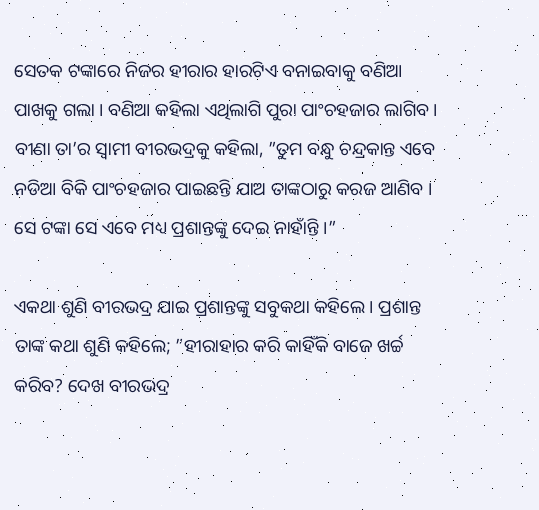ସେତକ ଟଙ୍କାରେ ନିଜର ହୀରାର ହାରଟିଏ ବନାଇବାକୁ ବଣିଆ ପାଖକୁ ଗଲା । ବଣିଆ କହିଲା ଏଥିଲାଗି ପୁରା ପାଂଚହଜାର ଲାଗିବ । ବୀଣା ତା’ର ସ୍ୱାମୀ ବୀରଭଦ୍ରକୁ କହିଲା, ”ତୁମ ବନ୍ଧୁ ଚନ୍ଦ୍ରକାନ୍ତ ଏବେ ନଡିଆ ବିକି ପାଂଚହଜାର ପାଇଛନ୍ତି ଯାଅ ତାଙ୍କଠାରୁ କରଜ ଆଣିବ । ସେ ଟଙ୍କା ସେ ଏବେ ମଧ୍ୟ ପ୍ରଶାନ୍ତଙ୍କୁ ଦେଇ ନାହାଁନ୍ତି ।”

ଏକଥା ଶୁଣି ବୀରଭଦ୍ର ଯାଇ ପ୍ରଶାନ୍ତଙ୍କୁ ସବୁକଥା କହିଲେ । ପ୍ରଶାନ୍ତ ତାଙ୍କ କଥା ଶୁଣି କହିଲେ; ”ହୀରାହାର କରି କାହିଁକି ବାଜେ ଖର୍ଚ୍ଚ କରିବ? ଦେଖ ବୀରଭଦ୍ର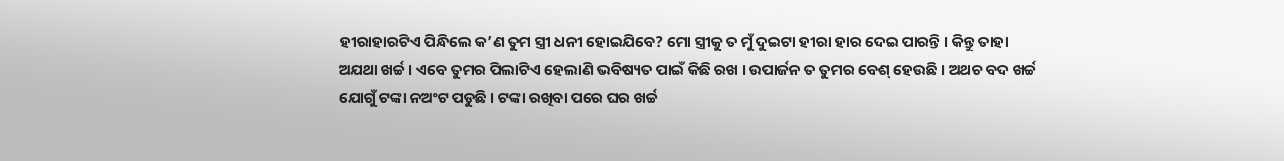ହୀରାହାରଟିଏ ପିନ୍ଧିଲେ କ’ଣ ତୁମ ସ୍ତ୍ରୀ ଧନୀ ହୋଇଯିବେ? ମୋ ସ୍ତ୍ରୀକୁ ତ ମୁଁ ଦୁଇଟା ହୀରା ହାର ଦେଇ ପାରନ୍ତି । କିନ୍ତୁ ତାହା ଅଯଥା ଖର୍ଚ୍ଚ । ଏବେ ତୁମର ପିଲାଟିଏ ହେଲାଣି ଭବିଷ୍ୟତ ପାଇଁ କିଛି ରଖ । ଉପାର୍ଜନ ତ ତୁମର ବେଶ୍ ହେଉଛି । ଅଥଚ ବଦ ଖର୍ଚ୍ଚ ଯୋଗୁଁ ଟଙ୍କା ନଅଂଟ ପଡୁଛି । ଟଙ୍କା ରଖିବା ପରେ ଘର ଖର୍ଚ୍ଚ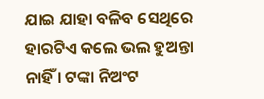ଯାଇ ଯାହା ବଳିବ ସେଥିରେ ହାରଟିଏ କଲେ ଭଲ ହୁଅନ୍ତା ନାହିଁ । ଟଙ୍କା ନିଅଂଟ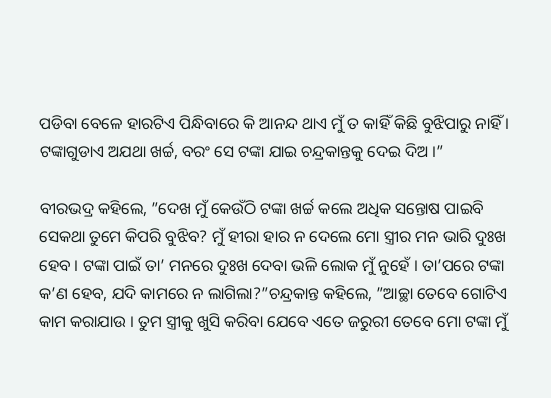ପଡିବା ବେଳେ ହାରଟିଏ ପିନ୍ଧିବାରେ କି ଆନନ୍ଦ ଥାଏ ମୁଁ ତ କାହିଁ କିଛି ବୁଝିପାରୁ ନାହିଁ । ଟଙ୍କାଗୁଡାଏ ଅଯଥା ଖର୍ଚ୍ଚ, ବରଂ ସେ ଟଙ୍କା ଯାଇ ଚନ୍ଦ୍ରକାନ୍ତକୁ ଦେଇ ଦିଅ ।”

ବୀରଭଦ୍ର କହିଲେ, ”ଦେଖ ମୁଁ କେଉଁଠି ଟଙ୍କା ଖର୍ଚ୍ଚ କଲେ ଅଧିକ ସନ୍ତୋଷ ପାଇବି ସେକଥା ତୁମେ କିପରି ବୁଝିବ? ମୁଁ ହୀରା ହାର ନ ଦେଲେ ମୋ ସ୍ତ୍ରୀର ମନ ଭାରି ଦୁଃଖ ହେବ । ଟଙ୍କା ପାଇଁ ତା’ ମନରେ ଦୁଃଖ ଦେବା ଭଳି ଲୋକ ମୁଁ ନୁହେଁ । ତା’ପରେ ଟଙ୍କା କ’ଣ ହେବ, ଯଦି କାମରେ ନ ଲାଗିଲା?”ଚନ୍ଦ୍ରକାନ୍ତ କହିଲେ, ”ଆଚ୍ଛା ତେବେ ଗୋଟିଏ କାମ କରାଯାଉ । ତୁମ ସ୍ତ୍ରୀକୁ ଖୁସି କରିବା ଯେବେ ଏତେ ଜରୁରୀ ତେବେ ମୋ ଟଙ୍କା ମୁଁ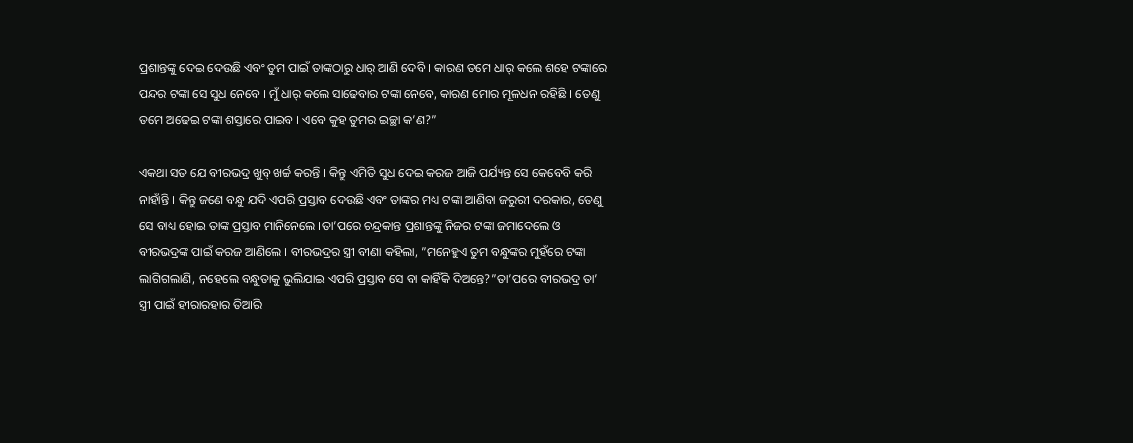ପ୍ରଶାନ୍ତଙ୍କୁ ଦେଇ ଦେଉଛି ଏବଂ ତୁମ ପାଇଁ ତାଙ୍କଠାରୁ ଧାର୍ ଆଣି ଦେବି । କାରଣ ତମେ ଧାର୍ କଲେ ଶହେ ଟଙ୍କାରେ ପନ୍ଦର ଟଙ୍କା ସେ ସୁଧ ନେବେ । ମୁଁ ଧାର୍ କଲେ ସାଢେବାର ଟଙ୍କା ନେବେ, କାରଣ ମୋର ମୂଳଧନ ରହିଛି । ତେଣୁ ତମେ ଅଢେଇ ଟଙ୍କା ଶସ୍ତାରେ ପାଇବ । ଏବେ କୁହ ତୁମର ଇଚ୍ଛା କ’ଣ?”

ଏକଥା ସତ ଯେ ବୀରଭଦ୍ର ଖୁବ୍ ଖର୍ଚ୍ଚ କରନ୍ତି । କିନ୍ତୁ ଏମିତି ସୁଧ ଦେଇ କରଜ ଆଜି ପର୍ଯ୍ୟନ୍ତ ସେ କେବେବି କରି ନାହାଁନ୍ତି । କିନ୍ତୁ ଜଣେ ବନ୍ଧୁ ଯଦି ଏପରି ପ୍ରସ୍ତାବ ଦେଉଛି ଏବଂ ତାଙ୍କର ମଧ୍ୟ ଟଙ୍କା ଆଣିବା ଜରୁରୀ ଦରକାର, ତେଣୁ ସେ ବାଧ୍ୟ ହୋଇ ତାଙ୍କ ପ୍ରସ୍ତାବ ମାନିନେଲେ ।ତା’ପରେ ଚନ୍ଦ୍ରକାନ୍ତ ପ୍ରଶାନ୍ତଙ୍କୁ ନିଜର ଟଙ୍କା ଜମାଦେଲେ ଓ ବୀରଭଦ୍ରଙ୍କ ପାଇଁ କରଜ ଆଣିଲେ । ବୀରଭଦ୍ରର ସ୍ତ୍ରୀ ବୀଣା କହିଲା, ”ମନେହୁଏ ତୁମ ବନ୍ଧୁଙ୍କର ମୁହଁରେ ଟଙ୍କା ଲାଗିଗଲାଣି, ନହେଲେ ବନ୍ଧୁତାକୁ ଭୁଲିଯାଇ ଏପରି ପ୍ରସ୍ତାବ ସେ ବା କାହିଁକି ଦିଅନ୍ତେ?”ତା’ପରେ ବୀରଭଦ୍ର ତା’ ସ୍ତ୍ରୀ ପାଇଁ ହୀରାରହାର ତିଆରି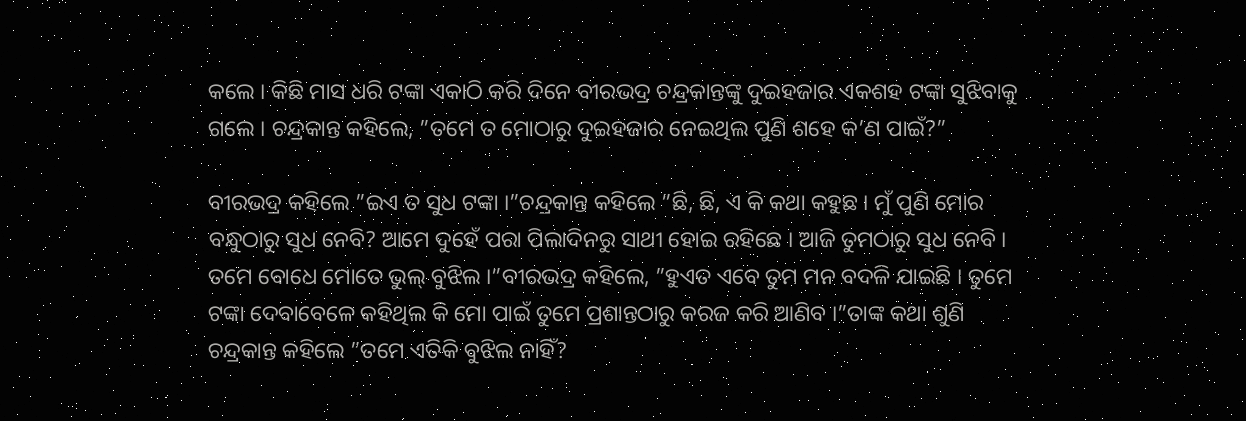କଲେ । କିଛି ମାସ ଧରି ଟଙ୍କା ଏକାଠି କରି ଦିନେ ବୀରଭଦ୍ର ଚନ୍ଦ୍ରକାନ୍ତଙ୍କୁ ଦୁଇହଜାର ଏକଶହ ଟଙ୍କା ସୁଝିବାକୁ ଗଲେ । ଚନ୍ଦ୍ରକାନ୍ତ କହିଲେ, ”ତମେ ତ ମୋଠାରୁ ଦୁଇହଜାର ନେଇଥିଲ ପୁଣି ଶହେ କ’ଣ ପାଇଁ?”

ବୀରଭଦ୍ର କହିଲେ ”ଇଏ ତ ସୁଧ ଟଙ୍କା ।”ଚନ୍ଦ୍ରକାନ୍ତ କହିଲେ ”ଛି, ଛି, ଏ କି କଥା କହୁଛ । ମୁଁ ପୁଣି ମୋର ବନ୍ଧୁଠାରୁ ସୁଧ ନେବି? ଆମେ ଦୁହେଁ ପରା ପିଲାଦିନରୁ ସାଥୀ ହୋଇ ରହିଛେ । ଆଜି ତୁମଠାରୁ ସୁଧ ନେବି । ତମେ ବୋଧେ ମୋତେ ଭୁଲ୍ ବୁଝିଲ ।”ବୀରଭଦ୍ର କହିଲେ, ”ହୁଏତ ଏବେ ତୁମ ମନ ବଦଳି ଯାଇଛି । ତୁମେ ଟଙ୍କା ଦେବାବେଳେ କହିଥିଲ କି ମୋ ପାଇଁ ତୁମେ ପ୍ରଶାନ୍ତଠାରୁ କରଜ କରି ଆଣିବ ।”ତାଙ୍କ କଥା ଶୁଣି ଚନ୍ଦ୍ରକାନ୍ତ କହିଲେ ”ତମେ ଏତିକି ବୁଝିଲ ନାହିଁ?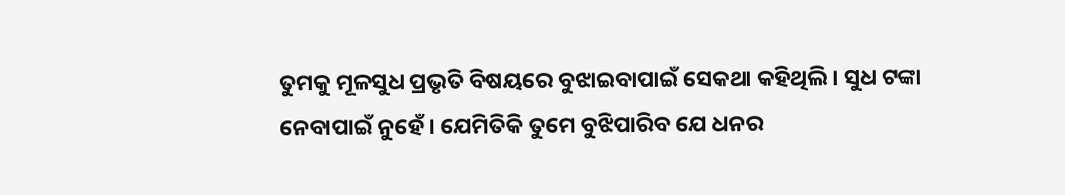ତୁମକୁ ମୂଳସୁଧ ପ୍ରଭୃତି ବିଷୟରେ ବୁଝାଇବାପାଇଁ ସେକଥା କହିଥିଲି । ସୁଧ ଟଙ୍କା ନେବାପାଇଁ ନୁହେଁ । ଯେମିତିକି ତୁମେ ବୁଝିପାରିବ ଯେ ଧନର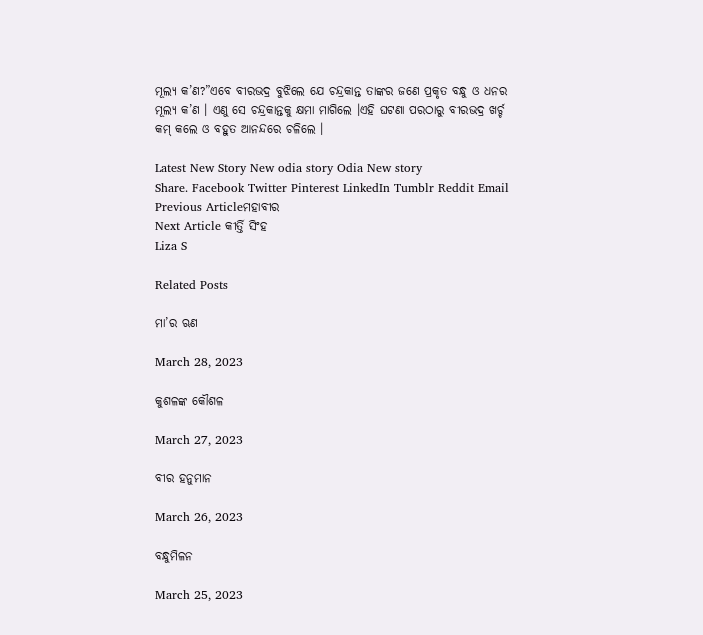ମୂଲ୍ୟ କ’ଣ?”ଏବେ ବୀରଭଦ୍ର ବୁଝିଲେ ଯେ ଚନ୍ଦ୍ରକାନ୍ତ ତାଙ୍କର ଜଣେ ପ୍ରକୃତ ବନ୍ଧୁ ଓ ଧନର ମୂଲ୍ୟ କ’ଣ । ଏଣୁ ସେ ଚନ୍ଦ୍ରକାନ୍ତକୁ କ୍ଷମା ମାଗିଲେ ।ଏହି ଘଟଣା ପରଠାରୁ ବୀରଭଦ୍ର ଖର୍ଚ୍ଚ କମ୍ କଲେ ଓ ବହୁତ ଆନନ୍ଦରେ ଚଳିଲେ ।

Latest New Story New odia story Odia New story
Share. Facebook Twitter Pinterest LinkedIn Tumblr Reddit Email
Previous Articleମହାବୀର
Next Article କୀର୍ତ୍ତି ସିଂହ
Liza S

Related Posts

ମା’ର ଋଣ

March 28, 2023

କୁଶଳଙ୍କ କୌଶଳ

March 27, 2023

ବୀର ହନୁମାନ

March 26, 2023

ବନ୍ଧୁମିଳନ

March 25, 2023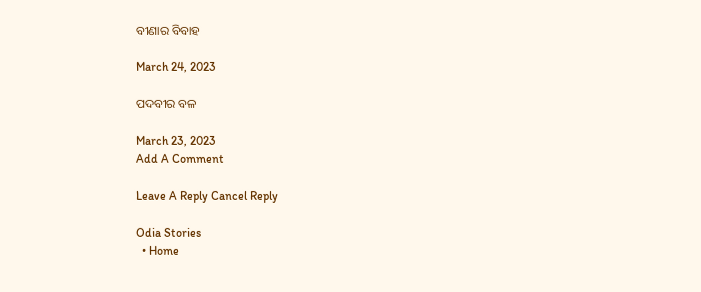ବୀଣାର ବିବାହ

March 24, 2023

ପଦବୀର ବଳ

March 23, 2023
Add A Comment

Leave A Reply Cancel Reply

Odia Stories
  • Home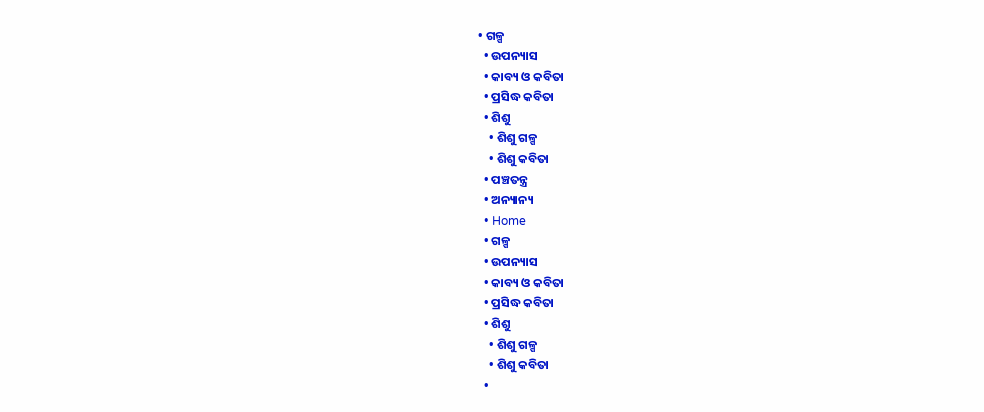• ଗଳ୍ପ
  • ଉପନ୍ୟାସ
  • କାବ୍ୟ ଓ କବିତା
  • ପ୍ରସିଦ୍ଧ କବିତା
  • ଶିଶୁ
    • ଶିଶୁ ଗଳ୍ପ
    • ଶିଶୁ କବିତା
  • ପଞ୍ଚତନ୍ତ୍ର
  • ଅନ୍ୟାନ୍ୟ
  • Home
  • ଗଳ୍ପ
  • ଉପନ୍ୟାସ
  • କାବ୍ୟ ଓ କବିତା
  • ପ୍ରସିଦ୍ଧ କବିତା
  • ଶିଶୁ
    • ଶିଶୁ ଗଳ୍ପ
    • ଶିଶୁ କବିତା
  •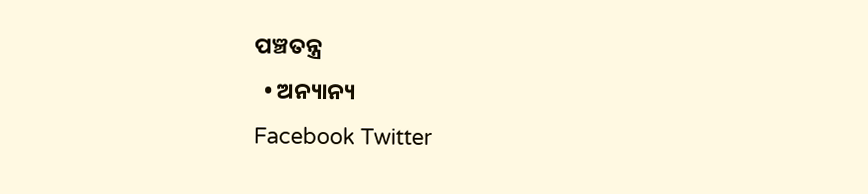ପଞ୍ଚତନ୍ତ୍ର
  • ଅନ୍ୟାନ୍ୟ
Facebook Twitter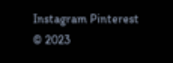Instagram Pinterest
© 2023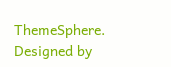ThemeSphere. Designed by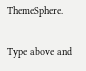ThemeSphere.

Type above and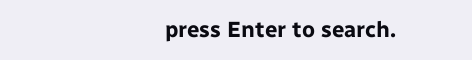press Enter to search.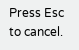Press Esc to cancel.